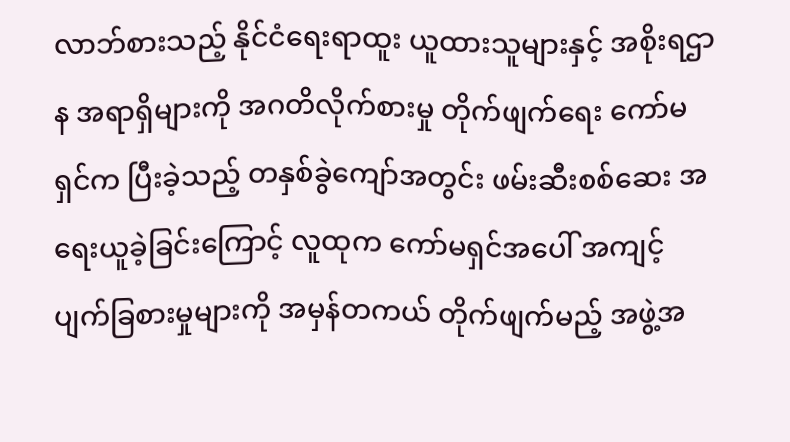လာဘ်စားသည့် နိုင်ငံရေးရာထူး ယူထားသူများနှင့် အစိုးရဌာန အရာရှိများကို အဂတိလိုက်စားမှု တိုက်ဖျက်ရေး ကော်မရှင်က ပြီးခဲ့သည့် တနှစ်ခွဲကျော်အတွင်း ဖမ်းဆီးစစ်ဆေး အရေးယူခဲ့ခြင်းကြောင့် လူထုက ကော်မရှင်အပေါ် အကျင့်ပျက်ခြစားမှုများကို အမှန်တကယ် တိုက်ဖျက်မည့် အဖွဲ့အ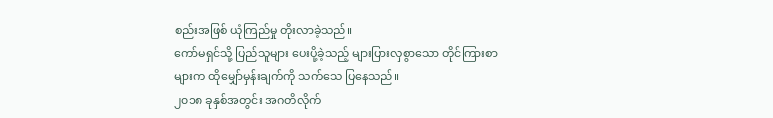စည်းအဖြစ် ယုံကြည်မှု တိုးလာခဲ့သည်။
ကော်မရှင်သို့ ပြည်သူများ ပေးပို့ခဲ့သည့် များပြားလှစွာသော တိုင်ကြားစာများက ထိုမျှော်မှန်းချက်ကို သက်သေ ပြနေသည်။
၂၀၁၈ ခုနှစ်အတွင်း အဂတိလိုက်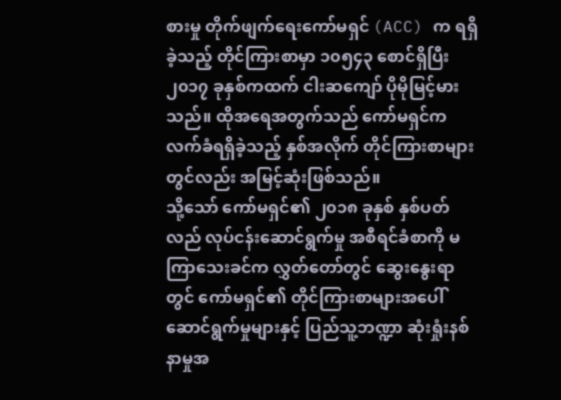စားမှု တိုက်ဖျက်ရေးကော်မရှင် (ACC) က ရရှိခဲ့သည့် တိုင်ကြားစာမှာ ၁၀၅၄၃ စောင်ရှိပြီး ၂၀၁၇ ခုနှစ်ကထက် ငါးဆကျော် ပိုမိုမြင့်မားသည်။ ထိုအရေအတွက်သည် ကော်မရှင်က လက်ခံရရှိခဲ့သည့် နှစ်အလိုက် တိုင်ကြားစာများတွင်လည်း အမြင့်ဆုံးဖြစ်သည်။
သို့သော် ကော်မရှင်၏ ၂၀၁၈ ခုနှစ် နှစ်ပတ်လည် လုပ်ငန်းဆောင်ရွက်မှု အစီရင်ခံစာကို မကြာသေးခင်က လွှတ်တော်တွင် ဆွေးနွေးရာတွင် ကော်မရှင်၏ တိုင်ကြားစာများအပေါ် ဆောင်ရွက်မှုများနှင့် ပြည်သူ့ဘဏ္ဍာ ဆုံးရှုံးနစ်နာမှုအ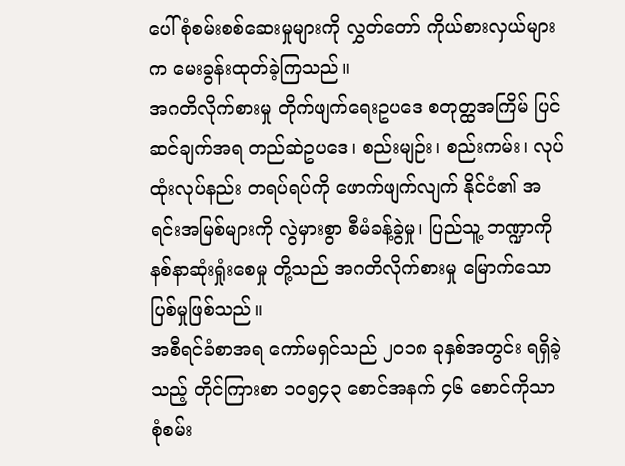ပေါ် စုံစမ်းစစ်ဆေးမှုများကို လွှတ်တော် ကိုယ်စားလှယ်များက မေးခွန်းထုတ်ခဲ့ကြသည်။
အဂတိလိုက်စားမှု တိုက်ဖျက်ရေးဥပဒေ စတုတ္ထအကြိမ် ပြင်ဆင်ချက်အရ တည်ဆဲဥပဒေ၊ စည်းမျဉ်း၊ စည်းကမ်း၊ လုပ်ထုံးလုပ်နည်း တရပ်ရပ်ကို ဖောက်ဖျက်လျက် နိုင်ငံ၏ အရင်းအမြစ်များကို လွဲမှားစွာ စီမံခန့်ခွဲမှု၊ ပြည်သူ့ ဘဏ္ဍာကို နစ်နာဆုံးရှုံးစေမှု တို့သည် အဂတိလိုက်စားမှု မြောက်သော ပြစ်မှုဖြစ်သည်။
အစီရင်ခံစာအရ ကော်မရှင်သည် ၂၀၁၈ ခုနှစ်အတွင်း ရရှိခဲ့သည့် တိုင်ကြားစာ ၁၀၅၄၃ စောင်အနက် ၄၆ စောင်ကိုသာ စုံစမ်း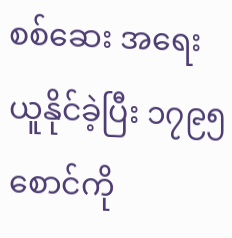စစ်ဆေး အရေးယူနိုင်ခဲ့ပြီး ၁၇၉၅ စောင်ကို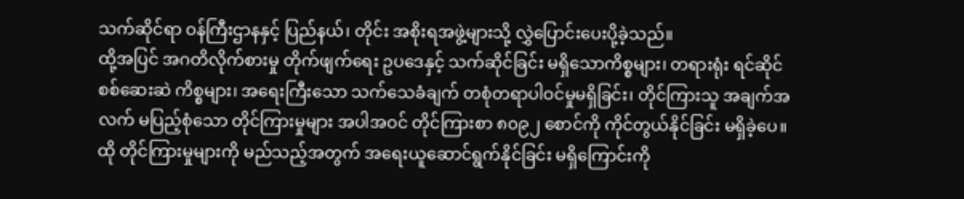သက်ဆိုင်ရာ ဝန်ကြီးဌာနနှင့် ပြည်နယ်၊ တိုင်း အစိုးရအဖွဲ့များသို့ လွှဲပြောင်းပေးပို့ခဲ့သည်။
ထို့အပြင် အဂတိလိုက်စားမှု တိုက်ဖျက်ရေး ဥပဒေနှင့် သက်ဆိုင်ခြင်း မရှိသောကိစ္စများ၊ တရားရုံး ရင်ဆိုင် စစ်ဆေးဆဲ ကိစ္စများ၊ အရေးကြီးသော သက်သေခံချက် တစုံတရာပါဝင်မှုမရှိခြင်း၊ တိုင်ကြားသူ အချက်အလက် မပြည့်စုံသော တိုင်ကြားမှုများ အပါအဝင် တိုင်ကြားစာ ၈၀၉၂ စောင်ကို ကိုင်တွယ်နိုင်ခြင်း မရှိခဲ့ပေ။
ထို တိုင်ကြားမှုများကို မည်သည့်အတွက် အရေးယူဆောင်ရွက်နိုင်ခြင်း မရှိကြောင်းကို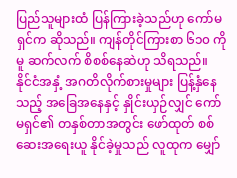ပြည်သူများထံ ပြန်ကြားခဲ့သည်ဟု ကော်မရှင်က ဆိုသည်။ ကျန်တိုင်ကြားစာ ၆၁၀ ကိုမူ ဆက်လက် စိစစ်နေဆဲဟု သိရသည်။
နိုင်ငံအနှံ့ အဂတိလိုက်စားမှုများ ပြန့်နှံနေသည့် အခြေအနေနှင့် နှိုင်းယှဉ်လျှင် ကော်မရှင်၏ တနှစ်တာအတွင်း ဖော်ထုတ် စစ်ဆေးအရေးယူ နိုင်ခဲ့မှုသည် လူထုက မျှော်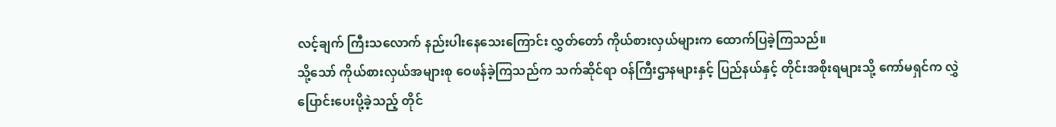လင့်ချက် ကြီးသလောက် နည်းပါးနေသေးကြောင်း လွှတ်တော် ကိုယ်စားလှယ်များက ထောက်ပြခဲ့ကြသည်။
သို့သော် ကိုယ်စားလှယ်အများစု ဝေဖန်ခဲ့ကြသည်က သက်ဆိုင်ရာ ဝန်ကြီးဌာနများနှင့် ပြည်နယ်နှင့် တိုင်းအစိုးရများသို့ ကော်မရှင်က လွှဲပြောင်းပေးပို့ခဲ့သည့် တိုင်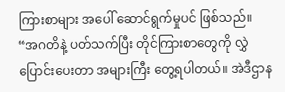ကြားစာများ အပေါ် ဆောင်ရွက်မှုပင် ဖြစ်သည်။
“အဂတိနဲ့ ပတ်သက်ပြီး တိုင်ကြားစာတွေကို လွှဲပြောင်းပေးတာ အများကြီး တွေ့ရပါတယ်။ အဲဒီဌာန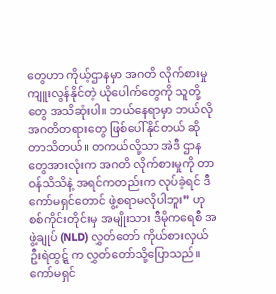တွေဟာ ကိုယ့်ဌာနမှာ အဂတိ လိုက်စားမှု ကျူးလွန်နိုင်တဲ့ ယိုပေါက်တွေကို သူတို့တွေ အသိဆုံးပါ။ ဘယ်နေရာမှာ ဘယ်လို အဂတိတရားတွေ ဖြစ်ပေါ်နိုင်တယ် ဆိုတာသိတယ်။ တကယ်လို့သာ အဲဒီ ဌာနတွေအားလုံးက အဂတိ လိုက်စားမှုကို တာဝန်သိသိနဲ့ အရင်ကတည်းက လုပ်ခဲ့ရင် ဒီ ကော်မရှင်တောင် ဖွဲ့စရာမလိုပါဘူး” ဟု စစ်ကိုင်းတိုင်းမှ အမျိုးသား ဒီမိုကရေစီ အဖွဲ့ချုပ် (NLD) လွှတ်တော် ကိုယ်စားလှယ် ဦးရဲထွဋ္ဋ် က လွှတ်တော်သို့ပြောသည်။
ကော်မရှင်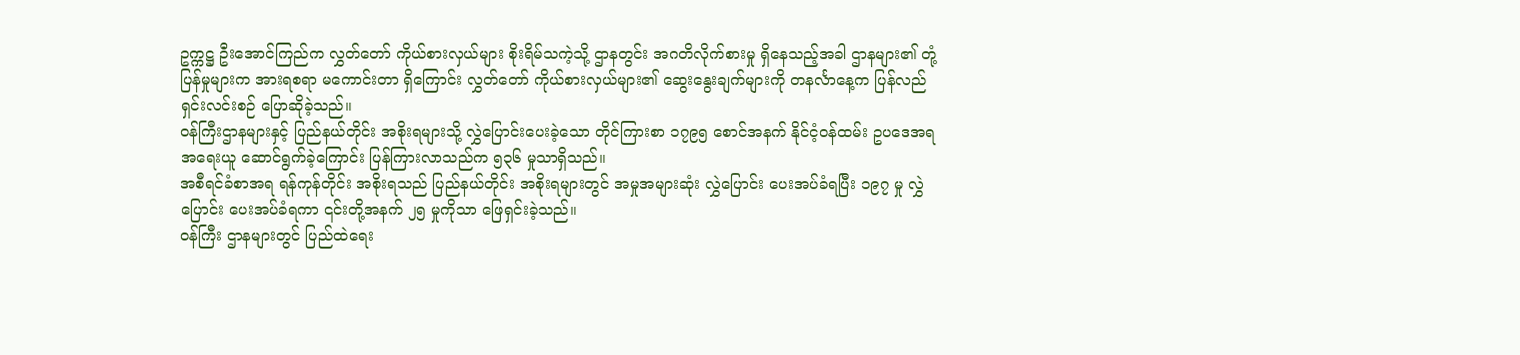ဥက္ကဋ္ဌ ဦးအောင်ကြည်က လွှတ်တော် ကိုယ်စားလှယ်များ စိုးရိမ်သကဲ့သို့ ဌာနတွင်း အဂတိလိုက်စားမှု ရှိနေသည့်အခါ ဌာနများ၏ တုံ့ပြန်မှုများက အားရစရာ မကောင်းတာ ရှိကြောင်း လွှတ်တော် ကိုယ်စားလှယ်များ၏ ဆွေးနွေးချက်များကို တနင်္လာနေ့က ပြန်လည် ရှင်းလင်းစဉ် ပြောဆိုခဲ့သည်။
ဝန်ကြီးဌာနများနှင့် ပြည်နယ်တိုင်း အစိုးရများသို့ လွှဲပြောင်းပေးခဲ့သော တိုင်ကြားစာ ၁၇၉၅ စောင်အနက် နိုင်ငံ့ဝန်ထမ်း ဥပဒေအရ အရေးယူ ဆောင်ရွက်ခဲ့ကြောင်း ပြန်ကြားလာသည်က ၅၃၆ မှုသာရှိသည်။
အစီရင်ခံစာအရ ရန်ကုန်တိုင်း အစိုးရသည် ပြည်နယ်တိုင်း အစိုးရများတွင် အမှုအများဆုံး လွှဲပြောင်း ပေးအပ်ခံရပြီး ၁၉၇ မှု လွှဲပြောင်း ပေးအပ်ခံရကာ ၎င်းတို့အနက် ၂၅ မှုကိုသာ ဖြေရှင်းခဲ့သည်။
ဝန်ကြီး ဌာနများတွင် ပြည်ထဲရေး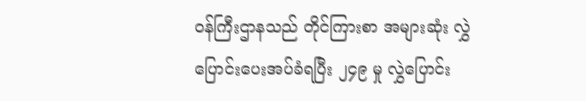ဝန်ကြီးဌာနသည် တိုင်ကြားစာ အများဆုံး လွှဲပြောင်းပေးအပ်ခံရပြီး ၂၄၉ မှု လွှဲပြောင်း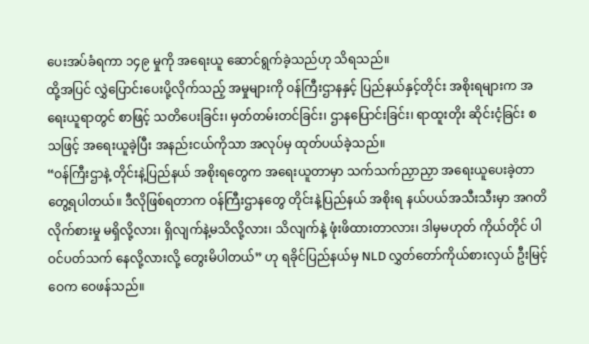ပေးအပ်ခံရကာ ၁၄၉ မှုကို အရေးယူ ဆောင်ရွက်ခဲ့သည်ဟု သိရသည်။
ထို့အပြင် လွှဲပြောင်းပေးပို့လိုက်သည့် အမှုများကို ဝန်ကြီးဌာနနှင့် ပြည်နယ်နှင့်တိုင်း အစိုးရများက အရေးယူရာတွင် စာဖြင့် သတိပေးခြင်း၊ မှတ်တမ်းတင်ခြင်း၊ ဌာနပြောင်းခြင်း၊ ရာထူးတိုး ဆိုင်းငံ့ခြင်း စသဖြင့် အရေးယူခဲ့ပြီး အနည်းငယ်ကိုသာ အလုပ်မှ ထုတ်ပယ်ခဲ့သည်။
“ဝန်ကြီးဌာနဲ့ တိုင်းနဲ့ပြည်နယ် အစိုးရတွေက အရေးယူတာမှာ သက်သက်ညှာညှာ အရေးယူပေးခဲ့တာ တွေ့ရပါတယ်။ ဒီလိုဖြစ်ရတာက ဝန်ကြီးဌာနတွေ တိုင်းနဲ့ပြည်နယ် အစိုးရ နယ်ပယ်အသီးသီးမှာ အဂတိ လိုက်စားမှု မရှိလို့လား၊ ရှိလျက်နဲ့မသိလို့လား၊ သိလျက်နဲ့ ဖုံးဖိထားတာလား၊ ဒါမှမဟုတ် ကိုယ်တိုင် ပါဝင်ပတ်သက် နေလို့လားလို့ တွေးမိပါတယ်” ဟု ရခိုင်ပြည်နယ်မှ NLD လွှတ်တော်ကိုယ်စားလှယ် ဦးမြင့်ဝေက ဝေဖန်သည်။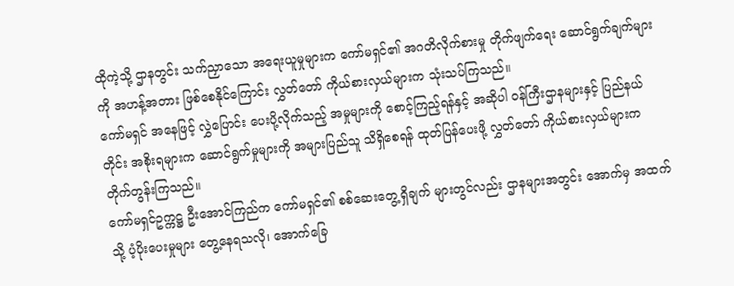ထိုကဲ့သို့ ဌာနတွင်း သက်ညှာသော အရေးယူမှုများက ကော်မရှင်၏ အဂတိလိုက်စားမှု တိုက်ဖျက်ရေး ဆောင်ရွက်ချက်များကို အဟန့်အတား ဖြစ်စေနိုင်ကြောင်း လွှတ်တော် ကိုယ်စားလှယ်များက သုံးသပ်ကြသည်။
ကော်မရှင် အနေဖြင့် လွှဲပြောင်း ပေးပို့လိုက်သည့် အမှုများကို စောင့်ကြည့်ရန်နှင့် အဆိုပါ ဝန်ကြီးဌာနများနှင့် ပြည်နယ်တိုင်း အစိုးရများက ဆောင်ရွက်မှုများကို အများပြည်သူ သိရှိစေရန် ထုတ်ပြန်ပေးဖို့ လွှတ်တော် ကိုယ်စားလှယ်များက တိုက်တွန်းကြသည်။
ကော်မရှင်ဥက္ကဋ္ဌ ဦးအောင်ကြည်က ကော်မရှင်၏ စစ်ဆေးတွေ့ရှိချက် များတွင်လည်း ဌာနများအတွင်း အောက်မှ အထက်သို့ ပံ့ပိုးပေးမှုများ တွေ့နေရသလို၊ အောက်ခြေ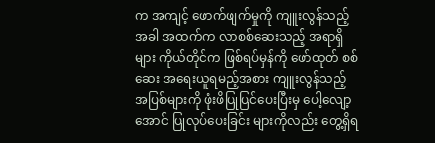က အကျင့် ဖောက်ဖျက်မှုကို ကျူးလွန်သည့်အခါ အထက်က လာစစ်ဆေးသည့် အရာရှိများ ကိုယ်တိုင်က ဖြစ်ရပ်မှန်ကို ဖော်ထုတ် စစ်ဆေး အရေးယူရမည့်အစား ကျူးလွန်သည့် အပြစ်များကို ဖုံးဖိပြုပြင်ပေးပြီးမှ ပေါ့လျော့အောင် ပြုလုပ်ပေးခြင်း များကိုလည်း တွေ့ရှိရ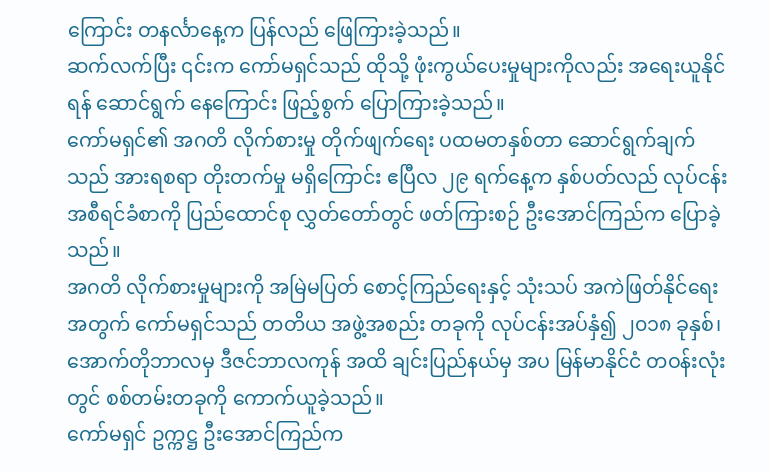ကြောင်း တနင်္လာနေ့က ပြန်လည် ဖြေကြားခဲ့သည်။
ဆက်လက်ပြီး ၎င်းက ကော်မရှင်သည် ထိုသို့ ဖုံးကွယ်ပေးမှုများကိုလည်း အရေးယူနိုင်ရန် ဆောင်ရွက် နေကြောင်း ဖြည့်စွက် ပြောကြားခဲ့သည်။
ကော်မရှင်၏ အဂတိ လိုက်စားမှု တိုက်ဖျက်ရေး ပထမတနှစ်တာ ဆောင်ရွက်ချက်သည် အားရစရာ တိုးတက်မှု မရှိကြောင်း ဧပြီလ ၂၉ ရက်နေ့က နှစ်ပတ်လည် လုပ်ငန်းအစီရင်ခံစာကို ပြည်ထောင်စု လွှတ်တော်တွင် ဖတ်ကြားစဉ် ဦးအောင်ကြည်က ပြောခဲ့သည်။
အဂတိ လိုက်စားမှုများကို အမြဲမပြတ် စောင့်ကြည်ရေးနှင့် သုံးသပ် အကဲဖြတ်နိုင်ရေး အတွက် ကော်မရှင်သည် တတိယ အဖွဲ့အစည်း တခုကို လုပ်ငန်းအပ်နှံ၍ ၂၀၁၈ ခုနှစ်၊ အောက်တိုဘာလမှ ဒီဇင်ဘာလကုန် အထိ ချင်းပြည်နယ်မှ အပ မြန်မာနိုင်ငံ တဝန်းလုံးတွင် စစ်တမ်းတခုကို ကောက်ယူခဲ့သည်။
ကော်မရှင် ဥက္ကဋ္ဌ ဦးအောင်ကြည်က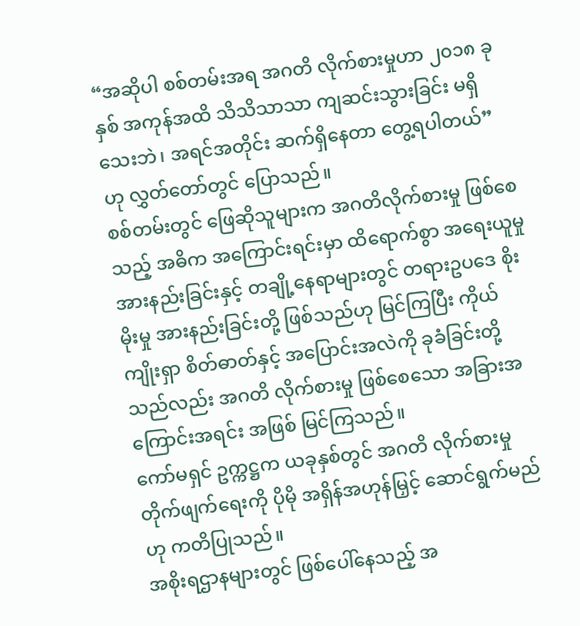“အဆိုပါ စစ်တမ်းအရ အဂတိ လိုက်စားမှုဟာ ၂၀၁၈ ခုနှစ် အကုန်အထိ သိသိသာသာ ကျဆင်းသွားခြင်း မရှိသေးဘဲ၊ အရင်အတိုင်း ဆက်ရှိနေတာ တွေ့ရပါတယ်” ဟု လွှတ်တော်တွင် ပြောသည်။
စစ်တမ်းတွင် ဖြေဆိုသူများက အဂတိလိုက်စားမှု ဖြစ်စေသည့် အဓိက အကြောင်းရင်းမှာ ထိရောက်စွာ အရေးယူမှု အားနည်းခြင်းနှင့် တချို့နေရာများတွင် တရားဥပဒေ စိုးမိုးမှု အားနည်းခြင်းတို့ ဖြစ်သည်ဟု မြင်ကြပြီး ကိုယ်ကျိုးရှာ စိတ်ဓာတ်နှင့် အပြောင်းအလဲကို ခုခံခြင်းတို့သည်လည်း အဂတိ လိုက်စားမှု ဖြစ်စေသော အခြားအကြောင်းအရင်း အဖြစ် မြင်ကြသည်။
ကော်မရှင် ဥက္ကဋ္ဌက ယခုနှစ်တွင် အဂတိ လိုက်စားမှု တိုက်ဖျက်ရေးကို ပိုမို အရှိန်အဟုန်မြှင့် ဆောင်ရွက်မည်ဟု ကတိပြုသည်။
အစိုးရဌာနများတွင် ဖြစ်ပေါ်နေသည့် အ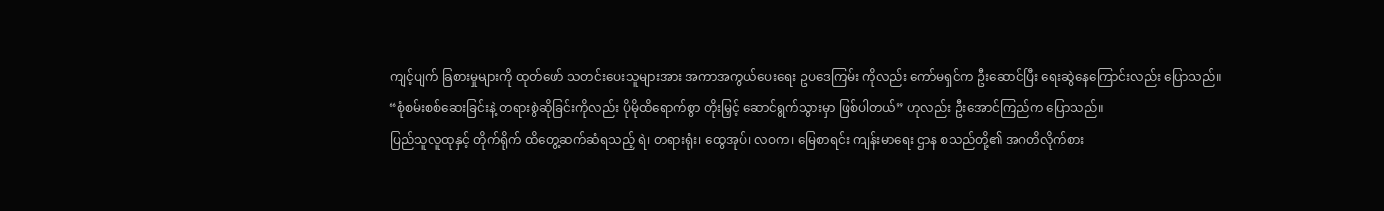ကျင့်ပျက် ခြစားမှုများကို ထုတ်ဖော် သတင်းပေးသူများအား အကာအကွယ်ပေးရေး ဥပဒေကြမ်း ကိုလည်း ကော်မရှင်က ဦးဆောင်ပြီး ရေးဆွဲနေကြောင်းလည်း ပြောသည်။
“စုံစမ်းစစ်ဆေးခြင်းနဲ့ တရားစွဲဆိုခြင်းကိုလည်း ပိုမိုထိရောက်စွာ တိုးမြှင့် ဆောင်ရွက်သွားမှာ ဖြစ်ပါတယ်” ဟုလည်း ဦးအောင်ကြည်က ပြောသည်။
ပြည်သူလူထုနှင့် တိုက်ရိုက် ထိတွေ့ဆက်ဆံရသည့် ရဲ၊ တရားရုံး၊ ထွေအုပ်၊ လဝက၊ မြေစာရင်း ကျန်းမာရေး ဌာန စသည်တို့၏ အဂတိလိုက်စား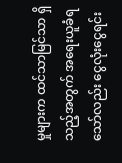မှုများက ထင်သာမြင်သာ ရှိသည့်အတွက် အရေးယူခံရသော်လည်း ငွေလုံးငွေရင်း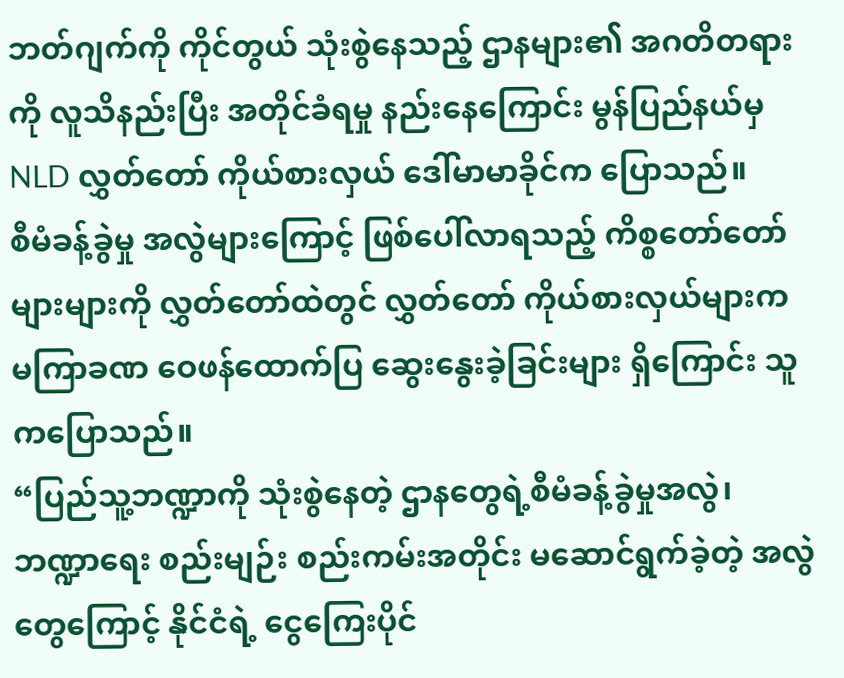ဘတ်ဂျက်ကို ကိုင်တွယ် သုံးစွဲနေသည့် ဌာနများ၏ အဂတိတရားကို လူသိနည်းပြီး အတိုင်ခံရမှု နည်းနေကြောင်း မွန်ပြည်နယ်မှ NLD လွှတ်တော် ကိုယ်စားလှယ် ဒေါ်မာမာခိုင်က ပြောသည်။
စီမံခန့်ခွဲမှု အလွဲများကြောင့် ဖြစ်ပေါ်လာရသည့် ကိစ္စတော်တော်များများကို လွှတ်တော်ထဲတွင် လွှတ်တော် ကိုယ်စားလှယ်များက မကြာခဏ ဝေဖန်ထောက်ပြ ဆွေးနွေးခဲ့ခြင်းများ ရှိကြောင်း သူကပြောသည်။
“ပြည်သူ့ဘဏ္ဍာကို သုံးစွဲနေတဲ့ ဌာနတွေရဲ့စီမံခန့်ခွဲမှုအလွဲ၊ ဘဏ္ဍာရေး စည်းမျဉ်း စည်းကမ်းအတိုင်း မဆောင်ရွက်ခဲ့တဲ့ အလွဲတွေကြောင့် နိုင်ငံရဲ့ ငွေကြေးပိုင်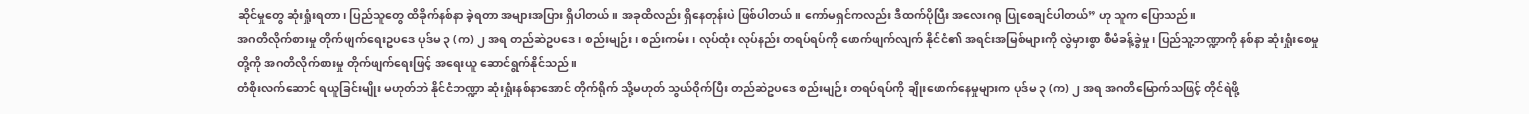ဆိုင်မှုတွေ ဆုံးရှုံးရတာ၊ ပြည်သူတွေ ထိခိုက်နစ်နာ ခဲ့ရတာ အများအပြား ရှိပါတယ်။ အခုထိလည်း ရှိနေတုန်းပဲ ဖြစ်ပါတယ်။ ကော်မရှင်ကလည်း ဒီထက်ပိုပြီး အလေးဂရု ပြုစေချင်ပါတယ်” ဟု သူက ပြောသည်။
အဂတိလိုက်စားမှု တိုက်ဖျက်ရေးဥပဒေ ပုဒ်မ ၃ (က) ၂ အရ တည်ဆဲဥပဒေ၊ စည်းမျဉ်း၊ စည်းကမ်း၊ လုပ်ထုံး လုပ်နည်း တရပ်ရပ်ကို ဖောက်ဖျက်လျက် နိုင်ငံ၏ အရင်းအမြစ်များကို လွဲမှားစွာ စီမံခန့်ခွဲမှု၊ ပြည်သူ့ဘဏ္ဍာကို နစ်နာ ဆုံးရှုံးစေမှုတို့ကို အဂတိလိုက်စားမှု တိုက်ဖျက်ရေးဖြင့် အရေးယူ ဆောင်ရွက်နိုင်သည်။
တံစိုးလက်ဆောင် ရယူခြင်းမျိုး မဟုတ်ဘဲ နိုင်ငံဘဏ္ဍာ ဆုံးရှုံးနစ်နာအောင် တိုက်ရိုက် သို့မဟုတ် သွယ်ဝိုက်ပြီး တည်ဆဲဥပဒေ စည်းမျဉ်း တရပ်ရပ်ကို ချိုးဖောက်နေမှုများက ပုဒ်မ ၃ (က) ၂ အရ အဂတိမြောက်သဖြင့် တိုင်ရဲဖို့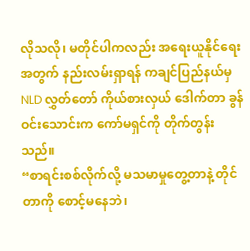လိုသလို၊ မတိုင်ပါကလည်း အရေးယူနိုင်ရေးအတွက် နည်းလမ်းရှာရန် ကချင်ပြည်နယ်မှ NLD လွှတ်တော် ကိုယ်စားလှယ် ဒေါက်တာ ခွန်ဝင်းသောင်းက ကော်မရှင်ကို တိုက်တွန်းသည်။
“စာရင်းစစ်လိုက်လို့ မသမာမှုတွေ့တာနဲ့ တိုင်တာကို စောင့်မနေဘဲ၊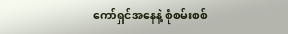ကော်ရှင်အနေနဲ့ စုံစမ်းစစ်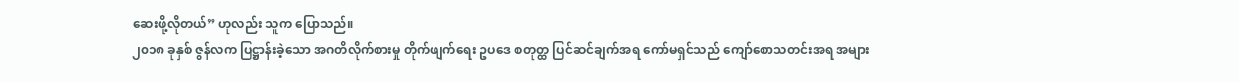ဆေးဖို့လိုတယ်” ဟုလည်း သူက ပြောသည်။
၂၀၁၈ ခုနှစ် ဇွန်လက ပြဋ္ဌာန်းခဲ့သော အဂတိလိုက်စားမှု တိုက်ဖျက်ရေး ဥပဒေ စတုတ္ထ ပြင်ဆင်ချက်အရ ကော်မရှင်သည် ကျော်စောသတင်းအရ အများ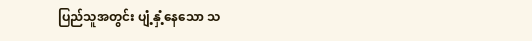ပြည်သူအတွင်း ပျံ့နှံ့နေသော သ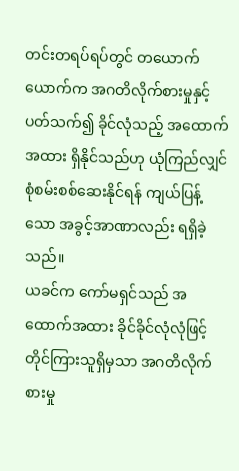တင်းတရပ်ရပ်တွင် တယောက်ယောက်က အဂတိလိုက်စားမှုနှင့် ပတ်သက်၍ ခိုင်လုံသည့် အထောက်အထား ရှိနိုင်သည်ဟု ယုံကြည်လျှင် စုံစမ်းစစ်ဆေးနိုင်ရန် ကျယ်ပြန့်သော အခွင့်အာဏာလည်း ရရှိခဲ့သည်။
ယခင်က ကော်မရှင်သည် အထောက်အထား ခိုင်ခိုင်လုံလုံဖြင့် တိုင်ကြားသူရှိမှသာ အဂတိလိုက်စားမှု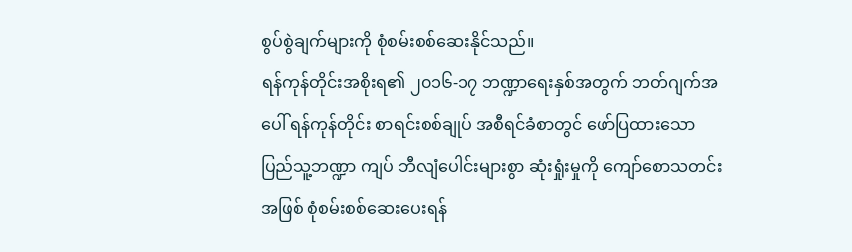စွပ်စွဲချက်များကို စုံစမ်းစစ်ဆေးနိုင်သည်။
ရန်ကုန်တိုင်းအစိုးရ၏ ၂၀၁၆-၁၇ ဘဏ္ဍာရေးနှစ်အတွက် ဘတ်ဂျက်အပေါ် ရန်ကုန်တိုင်း စာရင်းစစ်ချုပ် အစီရင်ခံစာတွင် ဖော်ပြထားသော ပြည်သူ့ဘဏ္ဍာ ကျပ် ဘီလျံပေါင်းများစွာ ဆုံးရှုံးမှုကို ကျော်စောသတင်းအဖြစ် စုံစမ်းစစ်ဆေးပေးရန်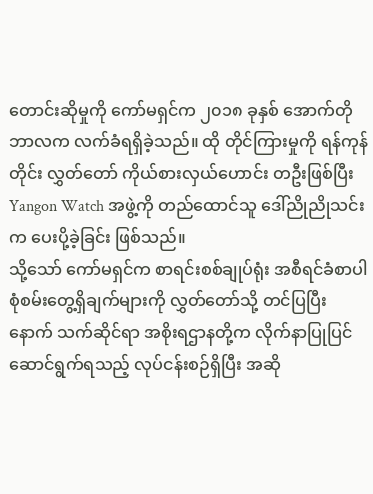တောင်းဆိုမှုကို ကော်မရှင်က ၂၀၁၈ ခုနှစ် အောက်တိုဘာလက လက်ခံရရှိခဲ့သည်။ ထို တိုင်ကြားမှုကို ရန်ကုန်တိုင်း လွှတ်တော် ကိုယ်စားလှယ်ဟောင်း တဦးဖြစ်ပြီး Yangon Watch အဖွဲ့ကို တည်ထောင်သူ ဒေါ်ညိုညိုသင်းက ပေးပို့ခဲ့ခြင်း ဖြစ်သည်။
သို့သော် ကော်မရှင်က စာရင်းစစ်ချုပ်ရုံး အစီရင်ခံစာပါ စုံစမ်းတွေ့ရှိချက်များကို လွှတ်တော်သို့ တင်ပြပြီးနောက် သက်ဆိုင်ရာ အစိုးရဌာနတို့က လိုက်နာပြုပြင် ဆောင်ရွက်ရသည့် လုပ်ငန်းစဉ်ရှိပြီး အဆို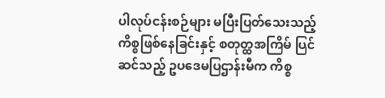ပါလုပ်ငန်းစဉ်များ မပြီးပြတ်သေးသည့် ကိစ္စဖြစ်နေခြင်းနှင့် စတုတ္ထအကြိမ် ပြင်ဆင်သည့် ဥပဒေမပြဌာန်းမီက ကိစ္စ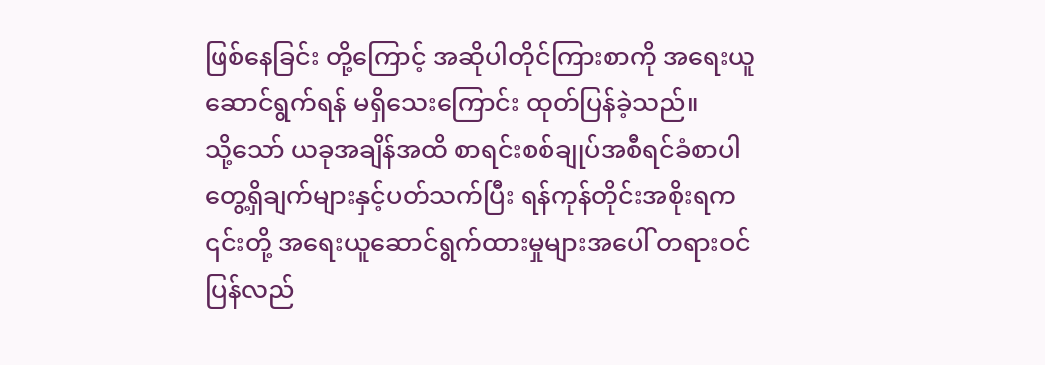ဖြစ်နေခြင်း တို့ကြောင့် အဆိုပါတိုင်ကြားစာကို အရေးယူ ဆောင်ရွက်ရန် မရှိသေးကြောင်း ထုတ်ပြန်ခဲ့သည်။
သို့သော် ယခုအချိန်အထိ စာရင်းစစ်ချုပ်အစီရင်ခံစာပါ တွေ့ရှိချက်များနှင့်ပတ်သက်ပြီး ရန်ကုန်တိုင်းအစိုးရက ၎င်းတို့ အရေးယူဆောင်ရွက်ထားမှုများအပေါ် တရားဝင်ပြန်လည်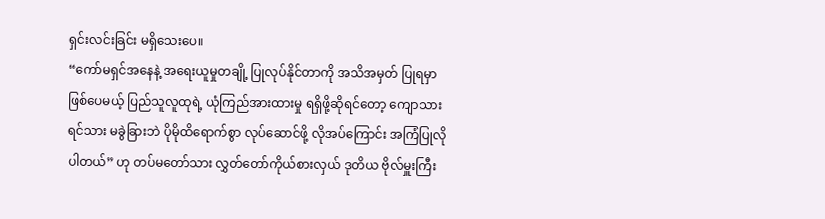ရှင်းလင်းခြင်း မရှိသေးပေ။
“ကော်မရှင်အနေနဲ့ အရေးယူမှုတချို့ ပြုလုပ်နိုင်တာကို အသိအမှတ် ပြုရမှာဖြစ်ပေမယ့် ပြည်သူလူထုရဲ့ ယုံကြည်အားထားမှု ရရှိဖို့ဆိုရင်တော့ ကျောသားရင်သား မခွဲခြားဘဲ ပိုမိုထိရောက်စွာ လုပ်ဆောင်ဖို့ လိုအပ်ကြောင်း အကြံပြုလိုပါတယ်” ဟု တပ်မတော်သား လွှတ်တော်ကိုယ်စားလှယ် ဒုတိယ ဗိုလ်မှူးကြီး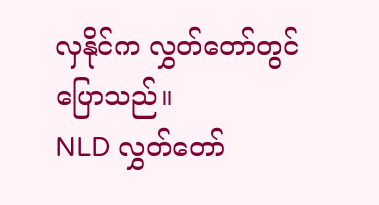လှနိုင်က လွှတ်တော်တွင် ပြောသည်။
NLD လွှတ်တော်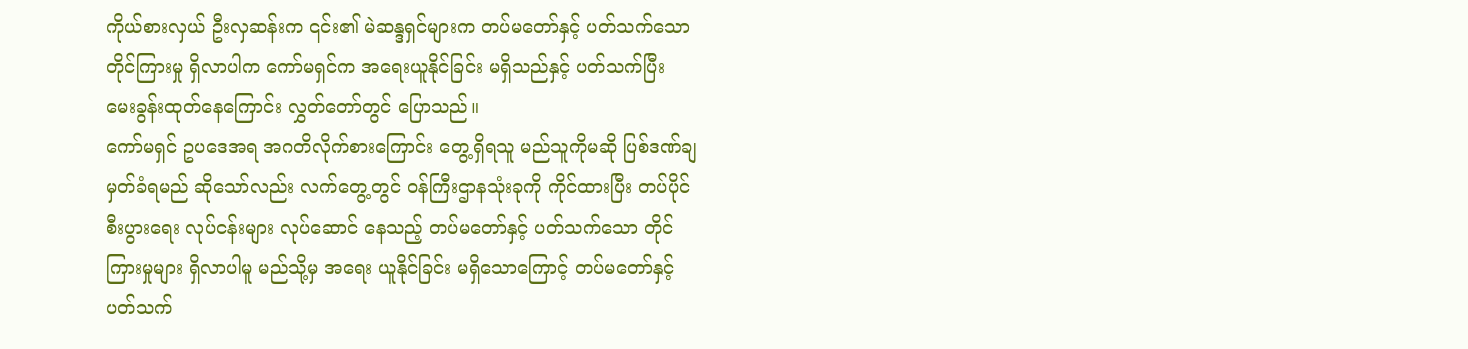ကိုယ်စားလှယ် ဦးလှဆန်းက ၎င်း၏ မဲဆန္ဒရှင်များက တပ်မတော်နှင့် ပတ်သက်သော တိုင်ကြားမှု ရှိလာပါက ကော်မရှင်က အရေးယူနိုင်ခြင်း မရှိသည်နှင့် ပတ်သက်ပြီး မေးခွန်းထုတ်နေကြောင်း လွှတ်တော်တွင် ပြောသည်။
ကော်မရှင် ဥပဒေအရ အဂတိလိုက်စားကြောင်း တွေ့ရှိရသူ မည်သူကိုမဆို ပြစ်ဒဏ်ချမှတ်ခံရမည် ဆိုသော်လည်း လက်တွေ့တွင် ဝန်ကြီးဌာနသုံးခုကို ကိုင်ထားပြီး တပ်ပိုင်စီးပွားရေး လုပ်ငန်းများ လုပ်ဆောင် နေသည့် တပ်မတော်နှင့် ပတ်သက်သော တိုင်ကြားမှုများ ရှိလာပါမူ မည်သို့မှ အရေး ယူနိုင်ခြင်း မရှိသောကြောင့် တပ်မတော်နှင့် ပတ်သက်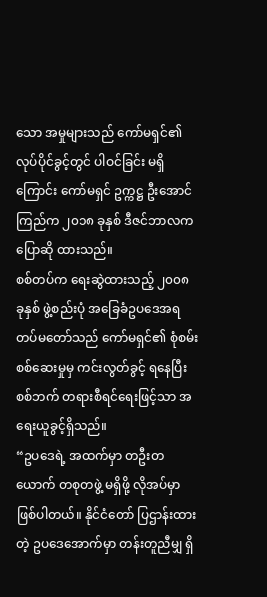သော အမှုများသည် ကော်မရှင်၏ လုပ်ပိုင်ခွင့်တွင် ပါဝင်ခြင်း မရှိကြောင်း ကော်မရှင် ဥက္ကဋ္ဌ ဦးအောင်ကြည်က ၂၀၁၈ ခုနှစ် ဒီဇင်ဘာလက ပြောဆို ထားသည်။
စစ်တပ်က ရေးဆွဲထားသည့် ၂၀၀၈ ခုနှစ် ဖွဲ့စည်းပုံ အခြေခံဥပဒေအရ တပ်မတော်သည် ကော်မရှင်၏ စုံစမ်းစစ်ဆေးမှုမှ ကင်းလွတ်ခွင့် ရနေပြီး စစ်ဘက် တရားစီရင်ရေးဖြင့်သာ အရေးယူခွင့်ရှိသည်။
“ဥပဒေရဲ့ အထက်မှာ တဦးတယောက် တစုတဖွဲ့ မရှိဖို့ လိုအပ်မှာဖြစ်ပါတယ်။ နိုင်ငံတော် ပြဌာန်းထားတဲ့ ဥပဒေအောက်မှာ တန်းတူညီမျှ ရှိ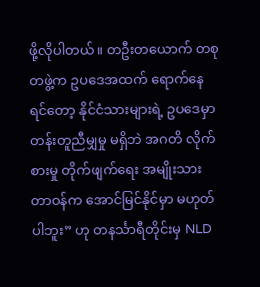ဖို့လိုပါတယ်။ တဦးတယောက် တစုတဖွဲ့က ဥပဒေအထက် ရောက်နေရင်တော့ နိုင်ငံသားများရဲ့ ဥပဒေမှာ တန်းတူညီမျှမှု မရှိဘဲ အဂတိ လိုက်စားမှု တိုက်ဖျက်ရေး အမျိုးသား တာဝန်က အောင်မြင်နိုင်မှာ မဟုတ်ပါဘူး” ဟု တနင်္သာရီတိုင်းမှ NLD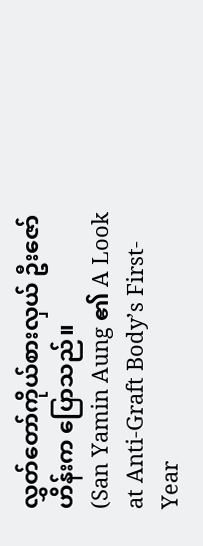လွှတ်တော်ကိုယ်စားလှယ် ဦးဇော်ဟိန်းက ပြောသည်။
(San Yamin Aung ၏ A Look at Anti-Graft Body’s First-Year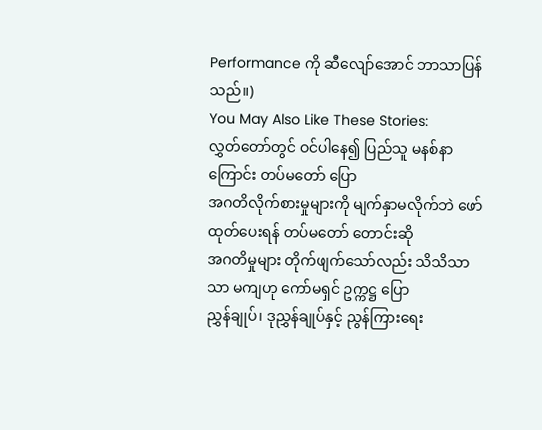Performance ကို ဆီလျော်အောင် ဘာသာပြန်သည်။)
You May Also Like These Stories:
လွှတ်တော်တွင် ဝင်ပါနေ၍ ပြည်သူ မနစ်နာကြောင်း တပ်မတော် ပြော
အဂတိလိုက်စားမှုများကို မျက်နှာမလိုက်ဘဲ ဖော်ထုတ်ပေးရန် တပ်မတော် တောင်းဆို
အဂတိမှုများ တိုက်ဖျက်သော်လည်း သိသိသာသာ မကျဟု ကော်မရှင် ဥက္ကဋ္ဌ ပြော
ညွှန်ချုပ်၊ ဒုညွှန်ချုပ်နှင့် ညွန်ကြားရေး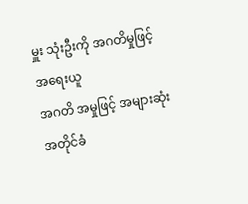မှူး သုံးဦးကို အဂတိမှုဖြင့် အရေးယူ
အဂတိ အမှုဖြင့် အများဆုံး အတိုင်ခံ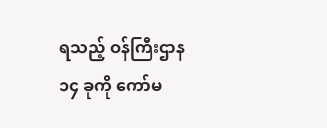ရသည့် ဝန်ကြီးဌာန ၁၄ ခုကို ကော်မ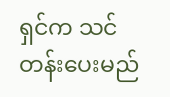ရှင်က သင်တန်းပေးမည်